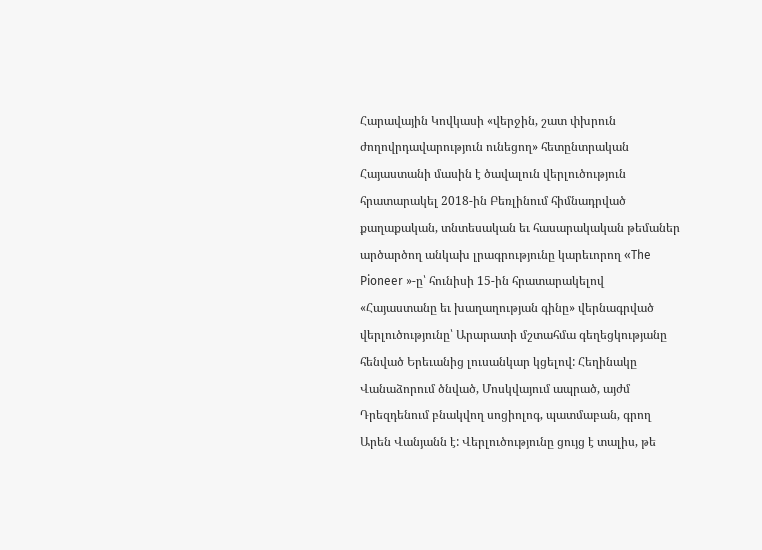Հարավային Կովկասի «վերջին, շատ փխրուն ժողովրդավարություն ունեցող» հետընտրական Հայաստանի մասին է ծավալուն վերլուծություն հրատարակել 2018-ին Բեռլինում հիմնադրված քաղաքական, տնտեսական եւ հասարակական թեմաներ արծարծող անկախ լրագրությունը կարեւորող «The Pioneer »-ը՝ հունիսի 15-ին հրատարակելով «Հայաստանը եւ խաղաղության գինը» վերնագրված վերլուծությունը՝ Արարատի մշտահմա գեղեցկությանը հենված Երեւանից լուսանկար կցելով: Հեղինակը Վանաձորում ծնված, Մոսկվայում ապրած, այժմ Դրեզդենում բնակվող սոցիոլոգ, պատմաբան, գրող Արեն Վանյանն է: Վերլուծությունը ցույց է տալիս, թե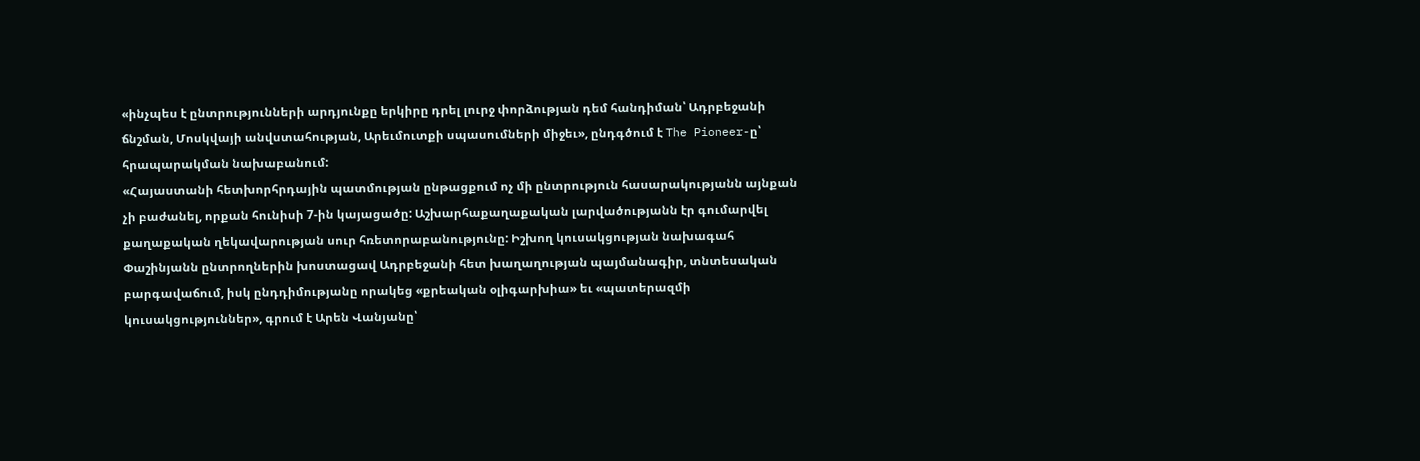«ինչպես է ընտրությունների արդյունքը երկիրը դրել լուրջ փորձության դեմ հանդիման՝ Ադրբեջանի ճնշման, Մոսկվայի անվստահության, Արեւմուտքի սպասումների միջեւ», ընդգծում է The Pioneer-ը՝ հրապարակման նախաբանում:
«Հայաստանի հետխորհրդային պատմության ընթացքում ոչ մի ընտրություն հասարակությանն այնքան չի բաժանել, որքան հունիսի 7-ին կայացածը: Աշխարհաքաղաքական լարվածությանն էր գումարվել քաղաքական ղեկավարության սուր հռետորաբանությունը: Իշխող կուսակցության նախագահ Փաշինյանն ընտրողներին խոստացավ Ադրբեջանի հետ խաղաղության պայմանագիր, տնտեսական բարգավաճում, իսկ ընդդիմությանը որակեց «քրեական օլիգարխիա» եւ «պատերազմի կուսակցություններ», գրում է Արեն Վանյանը՝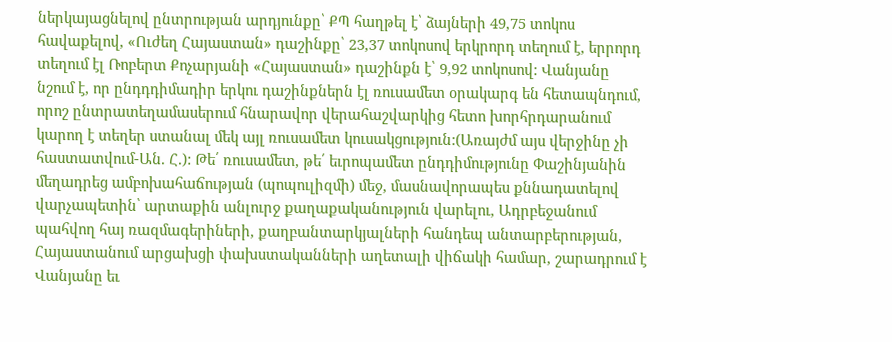ներկայացնելով ընտրության արդյունքը՝ ՔՊ հաղթել է՝ ձայների 49,75 տոկոս հավաքելով, «Ուժեղ Հայաստան» դաշինքը՝ 23,37 տոկոսով երկրորդ տեղում է, երրորդ տեղում էլ Ռոբերտ Քոչարյանի «Հայաստան» դաշինքն է՝ 9,92 տոկոսով: Վանյանը նշում է, որ ընդդդիմադիր երկու դաշինքներն էլ ռուսամետ օրակարգ են հետապնդում, որոշ ընտրատեղամասերում հնարավոր վերահաշվարկից հետո խորհրդարանում կարող է տեղեր ստանալ մեկ այլ ռուսամետ կուսակցություն:(Առայժմ այս վերջինը չի հաստատվում-Ան. Հ.): Թե՛ ռուսամետ, թե՛ եւրոպամետ ընդդիմությունը Փաշինյանին մեղադրեց ամբոխահաճության (պոպուլիզմի) մեջ, մասնավորապես քննադատելով վարչապետին՝ արտաքին անլուրջ քաղաքականություն վարելու, Ադրբեջանում պահվող հայ ռազմագերիների, քաղբանտարկյալների հանդեպ անտարբերության, Հայաստանում արցախցի փախստականների աղետալի վիճակի համար, շարադրում է Վանյանը եւ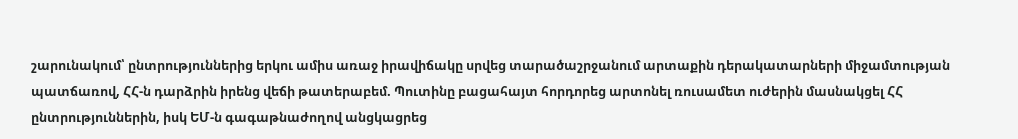շարունակում՝ ընտրություններից երկու ամիս առաջ իրավիճակը սրվեց տարածաշրջանում արտաքին դերակատարների միջամտության պատճառով, ՀՀ-ն դարձրին իրենց վեճի թատերաբեմ. Պուտինը բացահայտ հորդորեց արտոնել ռուսամետ ուժերին մասնակցել ՀՀ ընտրություններին, իսկ ԵՄ-ն գագաթնաժողով անցկացրեց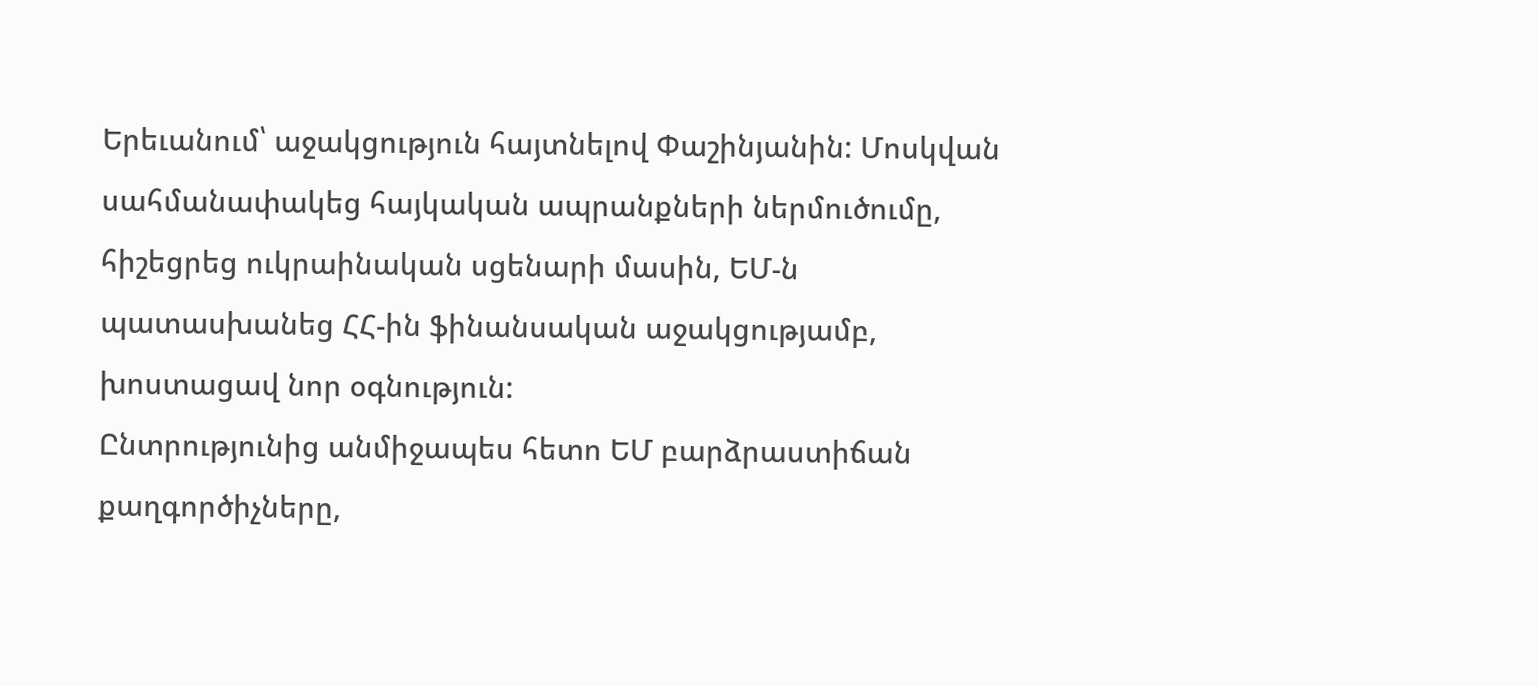Երեւանում՝ աջակցություն հայտնելով Փաշինյանին: Մոսկվան սահմանափակեց հայկական ապրանքների ներմուծումը, հիշեցրեց ուկրաինական սցենարի մասին, ԵՄ-ն պատասխանեց ՀՀ-ին ֆինանսական աջակցությամբ, խոստացավ նոր օգնություն:
Ընտրությունից անմիջապես հետո ԵՄ բարձրաստիճան քաղգործիչները,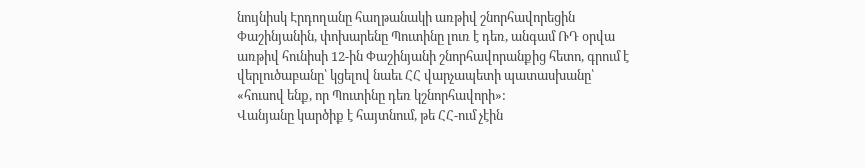նույնիսկ Էրդողանը հաղթանակի առթիվ շնորհավորեցին Փաշինյանին, փոխարենը Պուտինը լուռ է դեռ, անգամ ՌԴ օրվա առթիվ հունիսի 12-ին Փաշինյանի շնորհավորանքից հետո, գրում է վերլուծաբանը՝ կցելով նաեւ ՀՀ վարչապետի պատասխանը՝ «հուսով ենք, որ Պուտինը դեռ կշնորհավորի»:
Վանյանը կարծիք է հայտնում, թե ՀՀ-ում չէին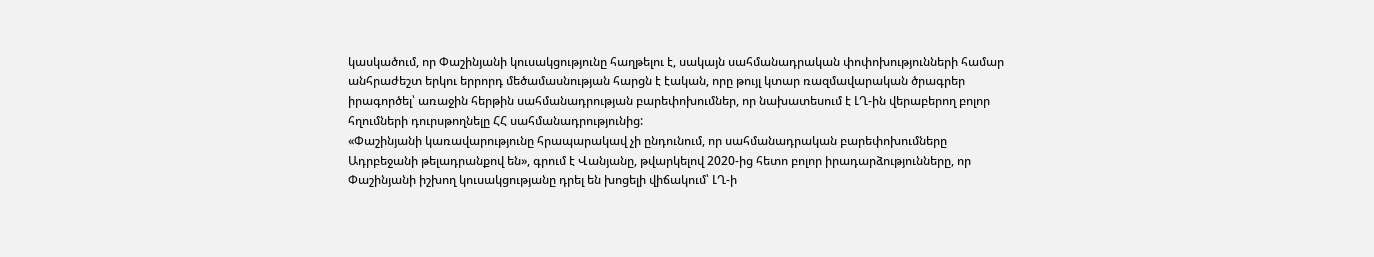կասկածում, որ Փաշինյանի կուսակցությունը հաղթելու է, սակայն սահմանադրական փոփոխությունների համար անհրաժեշտ երկու երրորդ մեծամասնության հարցն է էական, որը թույլ կտար ռազմավարական ծրագրեր իրագործել՝ առաջին հերթին սահմանադրության բարեփոխումներ, որ նախատեսում է ԼՂ-ին վերաբերող բոլոր հղումների դուրսթողնելը ՀՀ սահմանադրությունից:
«Փաշինյանի կառավարությունը հրապարակավ չի ընդունում, որ սահմանադրական բարեփոխումները Ադրբեջանի թելադրանքով են», գրում է Վանյանը, թվարկելով 2020-ից հետո բոլոր իրադարձությունները, որ Փաշինյանի իշխող կուսակցությանը դրել են խոցելի վիճակում՝ ԼՂ-ի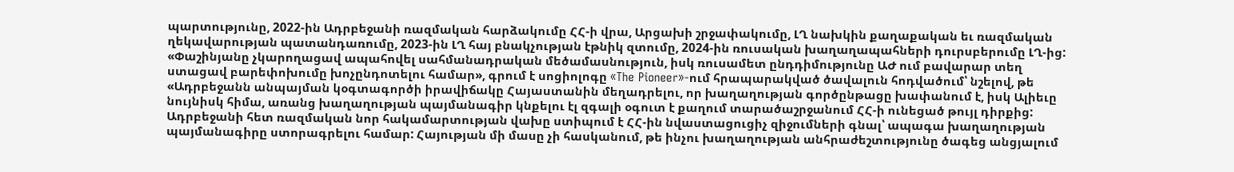պարտությունը, 2022-ին Ադրբեջանի ռազմական հարձակումը ՀՀ-ի վրա, Արցախի շրջափակումը, ԼՂ նախկին քաղաքական եւ ռազմական ղեկավարության պատանդառումը, 2023-ին ԼՂ հայ բնակչության էթնիկ զտումը, 2024-ին ռուսական խաղաղապահների դուրսբերումը ԼՂ-ից: «Փաշինյանը չկարողացավ ապահովել սահմանադրական մեծամասնություն, իսկ ռուսամետ ընդդիմությունը ԱԺ ում բավարար տեղ ստացավ բարեփոխումը խոչընդոտելու համար», գրում է սոցիոլոգը «The Pioneer»-ում հրապարակված ծավալուն հոդվածում՝ նշելով, թե «Ադրբեջանն անպայման կօգտագործի իրավիճակը Հայաստանին մեղադրելու, որ խաղաղության գործընթացը խափանում է, իսկ Ալիեւը նույնիսկ հիմա, առանց խաղաղության պայմանագիր կնքելու էլ զգալի օգուտ է քաղում տարածաշրջանում ՀՀ-ի ունեցած թույլ դիրքից: Ադրբեջանի հետ ռազմական նոր հակամարտության վախը ստիպում է ՀՀ-ին նվաստացուցիչ զիջումների գնալ՝ ապագա խաղաղության պայմանագիրը ստորագրելու համար: Հայության մի մասը չի հասկանում, թե ինչու խաղաղության անհրաժեշտությունը ծագեց անցյալում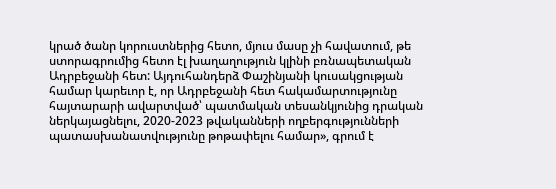կրած ծանր կորուստներից հետո, մյուս մասը չի հավատում, թե ստորագրումից հետո էլ խաղաղություն կլինի բռնապետական Ադրբեջանի հետ: Այդուհանդերձ Փաշինյանի կուսակցության համար կարեւոր է, որ Ադրբեջանի հետ հակամարտությունը հայտարարի ավարտված՝ պատմական տեսանկյունից դրական ներկայացնելու, 2020-2023 թվականների ողբերգությունների պատասխանատվությունը թոթափելու համար», գրում է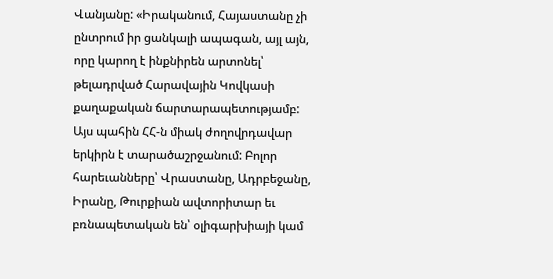Վանյանը: «Իրականում, Հայաստանը չի ընտրում իր ցանկալի ապագան, այլ այն, որը կարող է ինքնիրեն արտոնել՝ թելադրված Հարավային Կովկասի քաղաքական ճարտարապետությամբ:
Այս պահին ՀՀ-ն միակ ժողովրդավար երկիրն է տարածաշրջանում: Բոլոր հարեւանները՝ Վրաստանը, Ադրբեջանը, Իրանը, Թուրքիան ավտորիտար եւ բռնապետական են՝ օլիգարխիայի կամ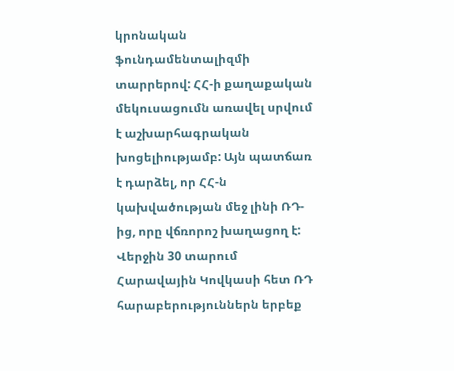կրոնական ֆունդամենտալիզմի տարրերով: ՀՀ-ի քաղաքական մեկուսացումն առավել սրվում է աշխարհագրական խոցելիությամբ: Այն պատճառ է դարձել, որ ՀՀ-ն կախվածության մեջ լինի ՌԴ-ից, որը վճռորոշ խաղացող է: Վերջին 30 տարում Հարավային Կովկասի հետ ՌԴ հարաբերություններն երբեք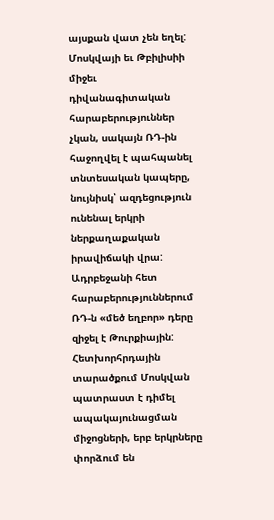այսքան վատ չեն եղել: Մոսկվայի եւ Թբիլիսիի միջեւ դիվանագիտական հարաբերություններ չկան, սակայն ՌԴ-ին հաջողվել է պահպանել տնտեսական կապերը, նույնիսկ՝ ազդեցություն ունենալ երկրի ներքաղաքական իրավիճակի վրա: Ադրբեջանի հետ հարաբերություններում ՌԴ-ն «մեծ եղբոր» դերը զիջել է Թուրքիային:
Հետխորհրդային տարածքում Մոսկվան պատրաստ է դիմել ապակայունացման միջոցների, երբ երկրները փորձում են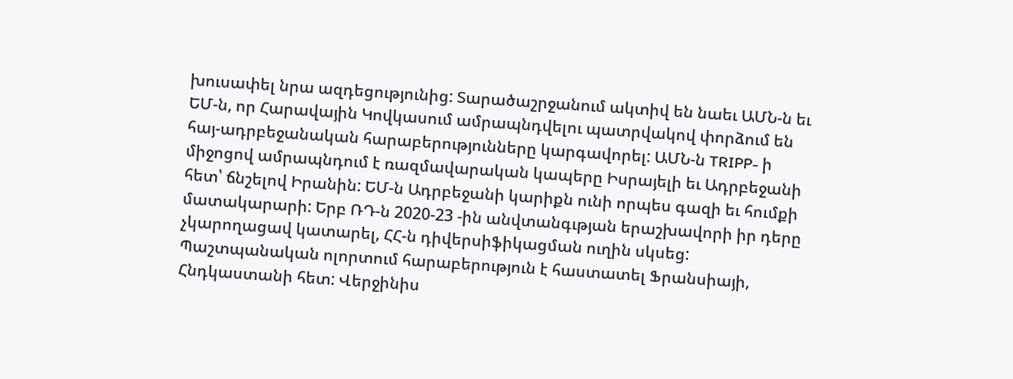խուսափել նրա ազդեցությունից: Տարածաշրջանում ակտիվ են նաեւ ԱՄՆ-ն եւ ԵՄ-ն, որ Հարավային Կովկասում ամրապնդվելու պատրվակով փորձում են հայ-ադրբեջանական հարաբերությունները կարգավորել: ԱՄՆ-ն TRIPP- ի միջոցով ամրապնդում է ռազմավարական կապերը Իսրայելի եւ Ադրբեջանի հետ՝ ճնշելով Իրանին: ԵՄ-ն Ադրբեջանի կարիքն ունի որպես գազի եւ հումքի մատակարարի: Երբ ՌԴ-ն 2020-23 -ին անվտանգւթյան երաշխավորի իր դերը չկարողացավ կատարել, ՀՀ-ն դիվերսիֆիկացման ուղին սկսեց:
Պաշտպանական ոլորտում հարաբերություն է հաստատել Ֆրանսիայի, Հնդկաստանի հետ: Վերջինիս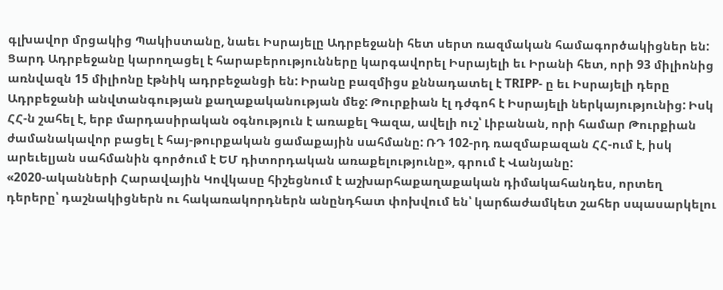գլխավոր մրցակից Պակիստանը, նաեւ Իսրայելը Ադրբեջանի հետ սերտ ռազմական համագործակիցներ են: Ցարդ Ադրբեջանը կարողացել է հարաբերությունները կարգավորել Իսրայելի եւ Իրանի հետ, որի 93 միլիոնից առնվազն 15 միլիոնը էթնիկ ադրբեջանցի են: Իրանը բազմիցս քննադատել է TRIPP- ը եւ Իսրայելի դերը Ադրբեջանի անվտանգության քաղաքականության մեջ: Թուրքիան էլ դժգոհ է Իսրայելի ներկայությունից: Իսկ ՀՀ-ն շահել է, երբ մարդասիրական օգնություն է առաքել Գազա, ավելի ուշ՝ Լիբանան, որի համար Թուրքիան ժամանակավոր բացել է հայ-թուրքական ցամաքային սահմանը: ՌԴ 102-րդ ռազմաբազան ՀՀ-ում է, իսկ արեւելյան սահմանին գործում է ԵՄ դիտորդական առաքելությունը», գրում է Վանյանը:
«2020-ականների Հարավային Կովկասը հիշեցնում է աշխարհաքաղաքական դիմակահանդես, որտեղ դերերը՝ դաշնակիցներն ու հակառակորդներն անընդհատ փոխվում են՝ կարճաժամկետ շահեր սպասարկելու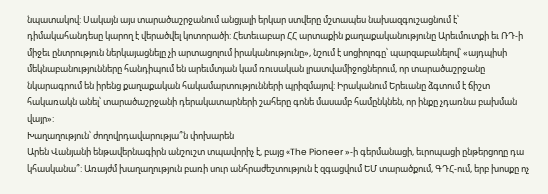նպատակով: Սակայն այս տարածաշրջանում անցյալի երկար ստվերը մշտապես նախազգուշացնում է՝ դիմակահանդեսը կարող է վերածվել կոտորածի: Հետեւաբար ՀՀ արտաքին քաղաքականությունը Արեւմուտքի եւ ՌԴ-ի միջեւ ընտրություն ներկայացնելը չի արտացոլում իրականությունը», նշում է սոցիոլոգը՝ պարզաբանելով՝ «այդպիսի մեկնաբանությունները հանդիպում են արեւմտյան կամ ռուսական լրատվամիջոցներում, որ տարածաշրջանը նկարագրում են իրենց քաղաքական հակամարտությունների պրիզմայով: Իրականում Երեւանը ձգտում է ճիշտ հակառակն անել՝ տարածաշրջանի դերակատարների շահերը գոնե մասամբ համընկնեն, որ ինքը չդառնա բախման վայր»:
Խաղաղություն՝ ժողովրդավարությա՞ն փոխարեն
Արեն Վանյանի ենթավերնագիրն անշուշտ տպավորիչ է, բայց «The Pioneer »-ի գերմանացի, եւրոպացի ընթերցողը դա կհասկանա՞: Առայժմ խաղաղություն բառի սուր անհրաժեշտություն է զգացվում ԵՄ տարածքում, ԳԴՀ-ում, երբ խոսքը ոչ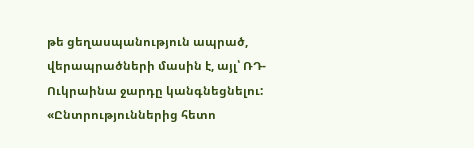թե ցեղասպանություն ապրած, վերապրածների մասին է, այլ՝ ՌԴ- Ուկրաինա ջարդը կանգնեցնելու:
«Ընտրություններից հետո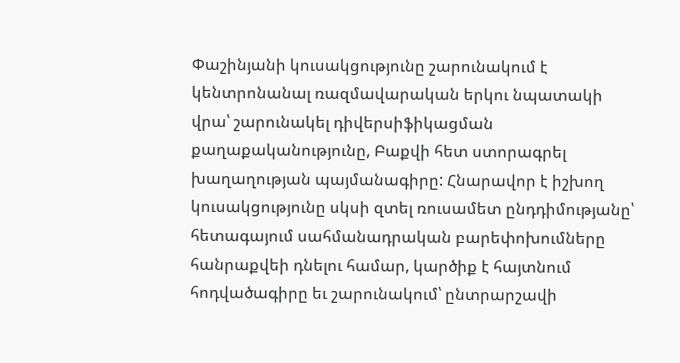Փաշինյանի կուսակցությունը շարունակում է կենտրոնանալ ռազմավարական երկու նպատակի վրա՝ շարունակել դիվերսիֆիկացման քաղաքականությունը, Բաքվի հետ ստորագրել խաղաղության պայմանագիրը: Հնարավոր է իշխող կուսակցությունը սկսի զտել ռուսամետ ընդդիմությանը՝ հետագայում սահմանադրական բարեփոխումները հանրաքվեի դնելու համար, կարծիք է հայտնում հոդվածագիրը եւ շարունակում՝ ընտրարշավի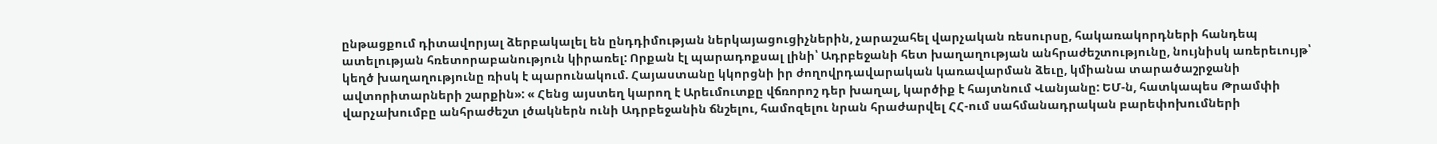ընթացքում դիտավորյալ ձերբակալել են ընդդիմության ներկայացուցիչներին, չարաշահել վարչական ռեսուրսը, հակառակորդների հանդեպ ատելության հռետորաբանություն կիրառել: Որքան էլ պարադոքսալ լինի՝ Ադրբեջանի հետ խաղաղության անհրաժեշտությունը, նույնիսկ առերեւույթ՝ կեղծ խաղաղությունը ռիսկ է պարունակում. Հայաստանը կկորցնի իր ժողովրդավարական կառավարման ձեւը, կմիանա տարածաշրջանի ավտորիտարների շարքին»: « Հենց այստեղ կարող է Արեւմուտքը վճռորոշ դեր խաղալ, կարծիք է հայտնում Վանյանը: ԵՄ-ն, հատկապես Թրամփի վարչախումբը անհրաժեշտ լծակներն ունի Ադրբեջանին ճնշելու, համոզելու նրան հրաժարվել ՀՀ-ում սահմանադրական բարեփոխումների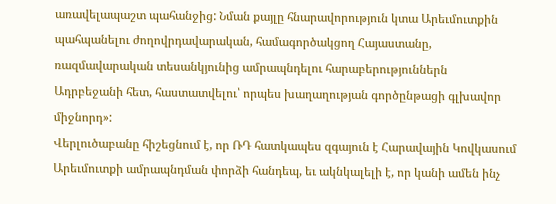առավելապաշտ պահանջից: Նման քայլը հնարավորություն կտա Արեւմուտքին պահպանելու ժողովրդավարական, համագործակցող Հայաստանը, ռազմավարական տեսանկյունից ամրապնդելու հարաբերություններն Ադրբեջանի հետ, հաստատվելու՝ որպես խաղաղության գործընթացի գլխավոր միջնորդ»:
Վերլուծաբանը հիշեցնում է, որ ՌԴ հատկապես զգայուն է Հարավային Կովկասում Արեւմուտքի ամրապնդման փորձի հանդեպ, եւ ակնկալելի է, որ կանի ամեն ինչ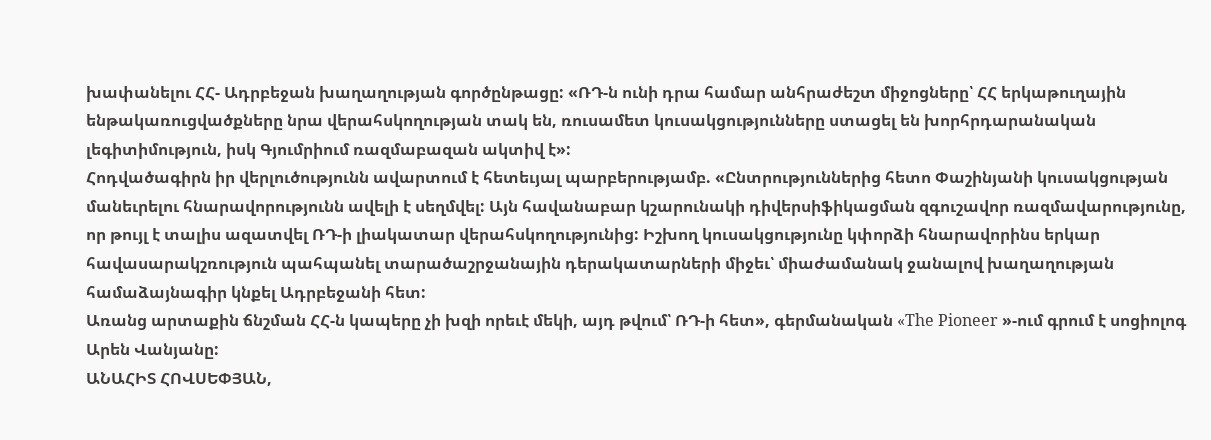խափանելու ՀՀ- Ադրբեջան խաղաղության գործընթացը: «ՌԴ-ն ունի դրա համար անհրաժեշտ միջոցները՝ ՀՀ երկաթուղային ենթակառուցվածքները նրա վերահսկողության տակ են, ռուսամետ կուսակցությունները ստացել են խորհրդարանական լեգիտիմություն, իսկ Գյումրիում ռազմաբազան ակտիվ է»:
Հոդվածագիրն իր վերլուծությունն ավարտում է հետեւյալ պարբերությամբ. «Ընտրություններից հետո Փաշինյանի կուսակցության մանեւրելու հնարավորությունն ավելի է սեղմվել: Այն հավանաբար կշարունակի դիվերսիֆիկացման զգուշավոր ռազմավարությունը, որ թույլ է տալիս ազատվել ՌԴ-ի լիակատար վերահսկողությունից: Իշխող կուսակցությունը կփորձի հնարավորինս երկար հավասարակշռություն պահպանել տարածաշրջանային դերակատարների միջեւ՝ միաժամանակ ջանալով խաղաղության համաձայնագիր կնքել Ադրբեջանի հետ:
Առանց արտաքին ճնշման ՀՀ-ն կապերը չի խզի որեւէ մեկի, այդ թվում՝ ՌԴ-ի հետ», գերմանական «The Pioneer »-ում գրում է սոցիոլոգ Արեն Վանյանը:
ԱՆԱՀԻՏ ՀՈՎՍԵՓՅԱՆ,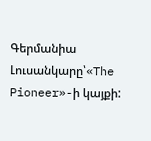Գերմանիա
Լուսանկարը՝«The Pioneer»-ի կայքի: